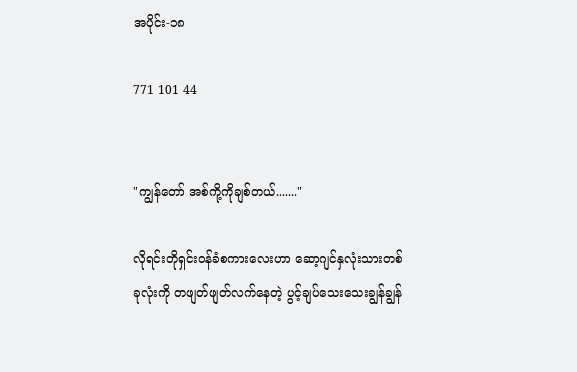အပိုင်း-၁၈

771 101 44


"ကျွန်တော် အစ်ကို့ကိုချစ်တယ်......."

လိုရင်းတိုရှင်းဝန်ခံစကားလေးဟာ ဆော့ဂျင်နှလုံးသားတစ်ခုလုံးကို တဖျတ်ဖျတ်လက်နေတဲ့ ပွင့်ချပ်သေးသေးချွန်ချွန်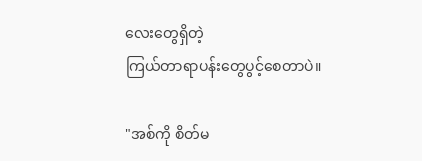လေးတွေရှိတဲ့
ကြယ်တာရာပန်းတွေပွင့်စေတာပဲ။

"အစ်ကို စိတ်မ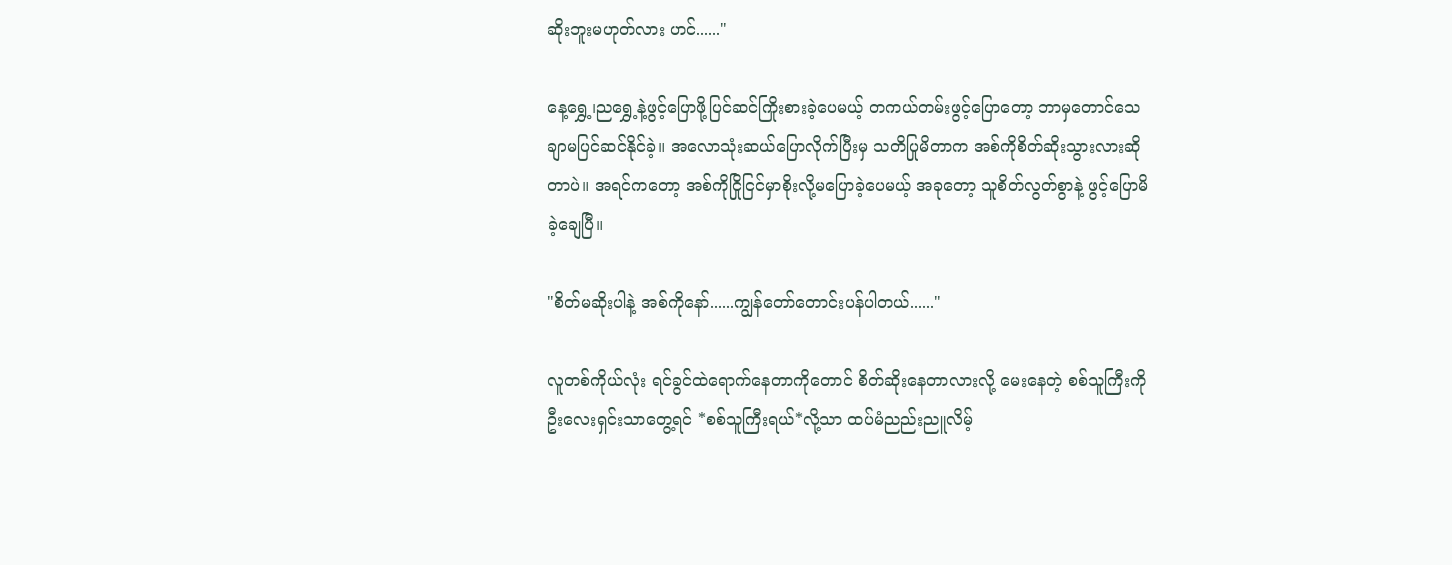ဆိုးဘူးမဟုတ်လား ဟင်......"

နေ့ရွှေ့၊ညရွှေ့နဲ့ဖွင့်ပြောဖို့ပြင်ဆင်ကြိုးစားခဲ့ပေမယ့် တကယ်တမ်းဖွင့်ပြောတော့ ဘာမှတောင်သေချာမပြင်ဆင်နိုင်ခဲ့။ အလောသုံးဆယ်ပြောလိုက်ပြီးမှ သတိပြုမိတာက အစ်ကိုစိတ်ဆိုးသွားလားဆိုတာပဲ။ အရင်ကတော့ အစ်ကိုငြိုငြင်မှာစိုးလို့မပြောခဲ့ပေမယ့် အခုတော့ သူစိတ်လွတ်စွာနဲ့ ဖွင့်ပြောမိခဲ့ချေပြီ။

"စိတ်မဆိုးပါနဲ့ အစ်ကိုနော်......ကျွန်တော်တောင်းပန်ပါတယ်......"

လူတစ်ကိုယ်လုံး ရင်ခွင်ထဲရောက်နေတာကိုတောင် စိတ်ဆိုးနေတာလားလို့ မေးနေတဲ့ စစ်သူကြီးကို ဦးလေးရှင်းသာတွေ့ရင် *စစ်သူကြီးရယ်*လို့သာ ထပ်မံညည်းညူလိမ့်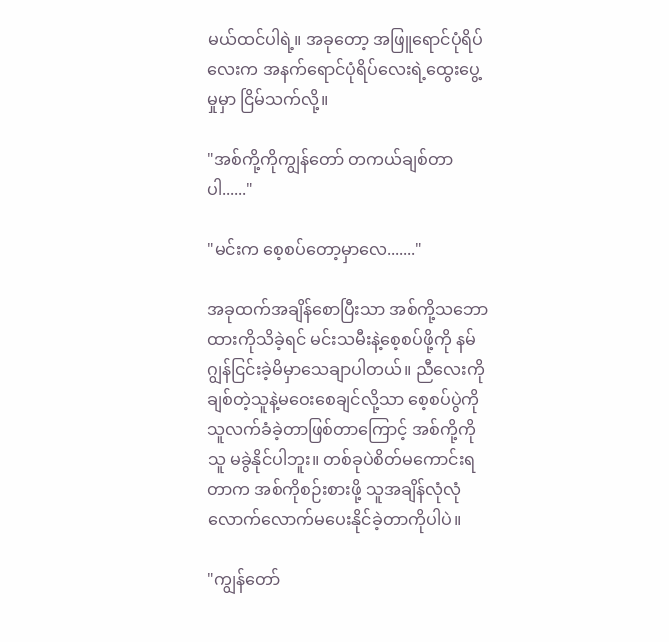မယ်ထင်ပါရဲ့။ အခုတော့ အဖြူရောင်ပုံရိပ်လေးက အနက်ရောင်ပုံရိပ်လေးရဲ့ထွေးပွေ့မှုမှာ ငြိမ်သက်လို့။

"အစ်ကို့ကိုကျွန်တော် တကယ်ချစ်တာပါ......"

"မင်းက စေ့စပ်တော့မှာလေ......."

အခုထက်အချိန်စောပြီးသာ အစ်ကို့သဘောထားကိုသိခဲ့ရင် မင်းသမီးနဲ့စေ့စပ်ဖို့ကို နမ်ဂျွန်ငြင်းခဲ့မိမှာသေချာပါတယ်။ ညီလေးကို ချစ်တဲ့သူနဲ့မဝေးစေချင်လို့သာ စေ့စပ်ပွဲကို သူလက်ခံခဲ့တာဖြစ်တာကြောင့် အစ်ကို့ကို သူ မခွဲနိုင်ပါဘူး။ တစ်ခုပဲစိတ်မကောင်းရတာက အစ်ကိုစဉ်းစားဖို့ သူအချိန်လုံလုံလောက်လောက်မပေးနိုင်ခဲ့တာကိုပါပဲ။

"ကျွန်တော်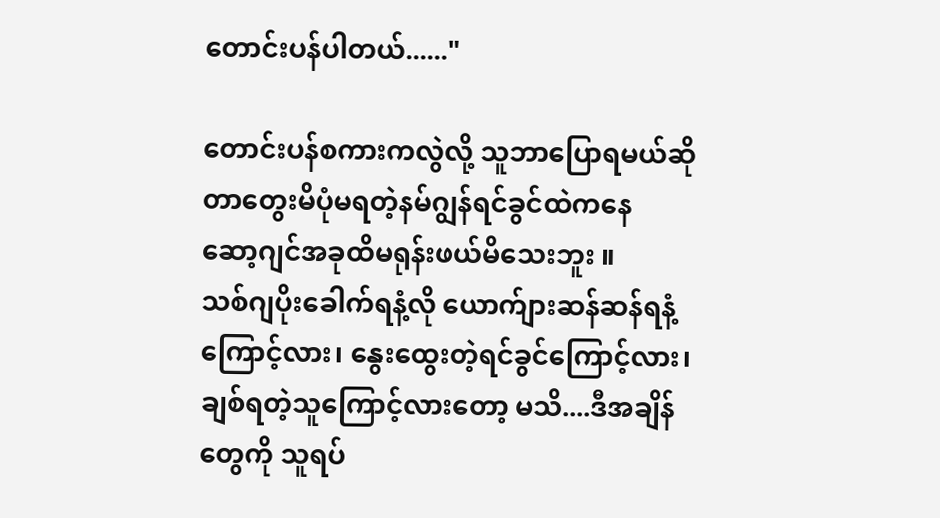တောင်းပန်ပါတယ်......"

တောင်းပန်စကားကလွဲလို့ သူဘာပြောရမယ်ဆိုတာတွေးမိပုံမရတဲ့နမ်ဂျွန်ရင်ခွင်ထဲကနေ
ဆော့ဂျင်အခုထိမရုန်းဖယ်မိသေးဘူး ။
သစ်ဂျပိုးခေါက်ရနံ့လို ယောက်ျားဆန်ဆန်ရနံ့ကြောင့်လား၊ နွေးထွေးတဲ့ရင်ခွင်ကြောင့်လား၊ ချစ်ရတဲ့သူကြောင့်လားတော့ မသိ....ဒီအချိန်တွေကို သူရပ်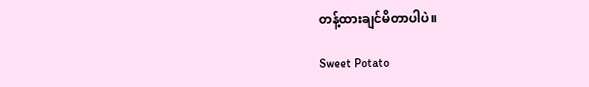တန့်ထားချင်မိတာပါပဲ။

Sweet Potato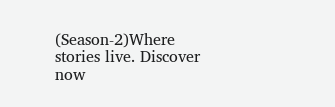(Season-2)Where stories live. Discover now